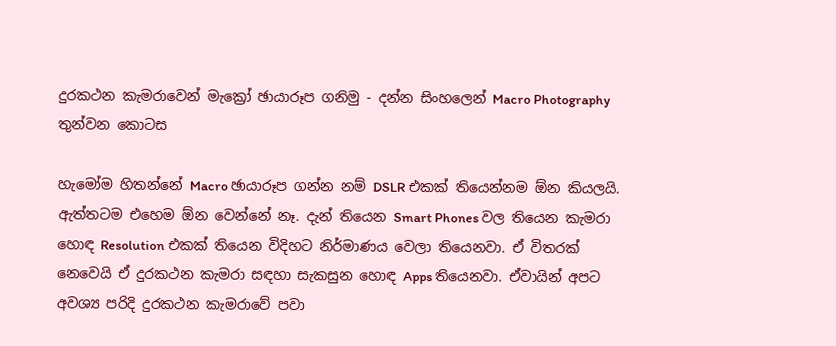දුරකථන කැමරාවෙන් මැක්‍රෝ ඡායාරූප ගනිමු - දන්න සිංහලෙන් Macro Photography තුන්වන කොටස

හැමෝම හිතන්නේ Macro ඡායාරූප ගන්න නම් DSLR එකක් තියෙන්නම ඕන කියලයි. ඇත්තටම එහෙම ඕන වෙන්නේ නෑ. දැන් තියෙන Smart Phones වල තියෙන කැමරා හොඳ Resolution එකක් තියෙන විදිහට නිර්මාණය වෙලා තියෙනවා. ඒ විතරක් නෙවෙයි ඒ දුරකථන කැමරා සඳහා සැකසුන හොඳ Apps තියෙනවා. ඒවායින් අපට අවශ්‍ය පරිදි දුරකථන කැමරාවේ පවා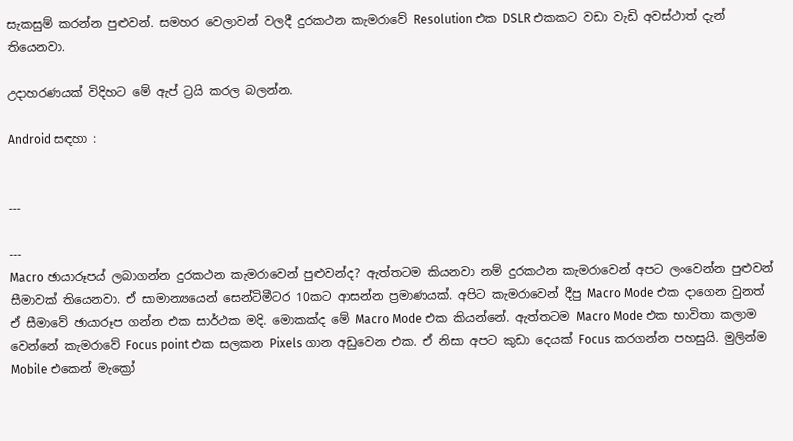සැකසුම් කරන්න පුළුවන්. සමහර වෙලාවන් වලදී දුරකථන කැමරාවේ Resolution එක DSLR එකකට වඩා වැඩි අවස්ථාත් දැන් තියෙනවා.

උදාහරණයක් විදිහට මේ ඇප් ට්‍රයි කරල බලන්න.

Android සඳහා :


---

---
Macro ඡායාරූපය් ලබාගන්න දුරකථන කැමරාවෙන් පුළුවන්ද? ඇත්තටම කියනවා නම් දුරකථන කැමරාවෙන් අපට ලංවෙන්න පුළුවන් සීමාවක් තියෙනවා. ඒ සාමාන්‍යයෙන් සෙන්ටිමීටර 10කට ආසන්න ප්‍රමාණයක්. අපිට කැමරාවෙන් දීපු Macro Mode එක දාගෙන වුනත් ඒ සීමාවේ ඡායාරූප ගන්න එක සාර්ථක මදි. මොකක්ද මේ Macro Mode එක කියන්නේ. ඇත්තටම Macro Mode එක භාවිතා කලාම වෙන්නේ කැමරාවේ Focus point එක සලකන Pixels ගාන අඩුවෙන එක. ඒ නිසා අපට කුඩා දෙයක් Focus කරගන්න පහසුයි. මුලින්ම Mobile එකෙන් මැක්‍රෝ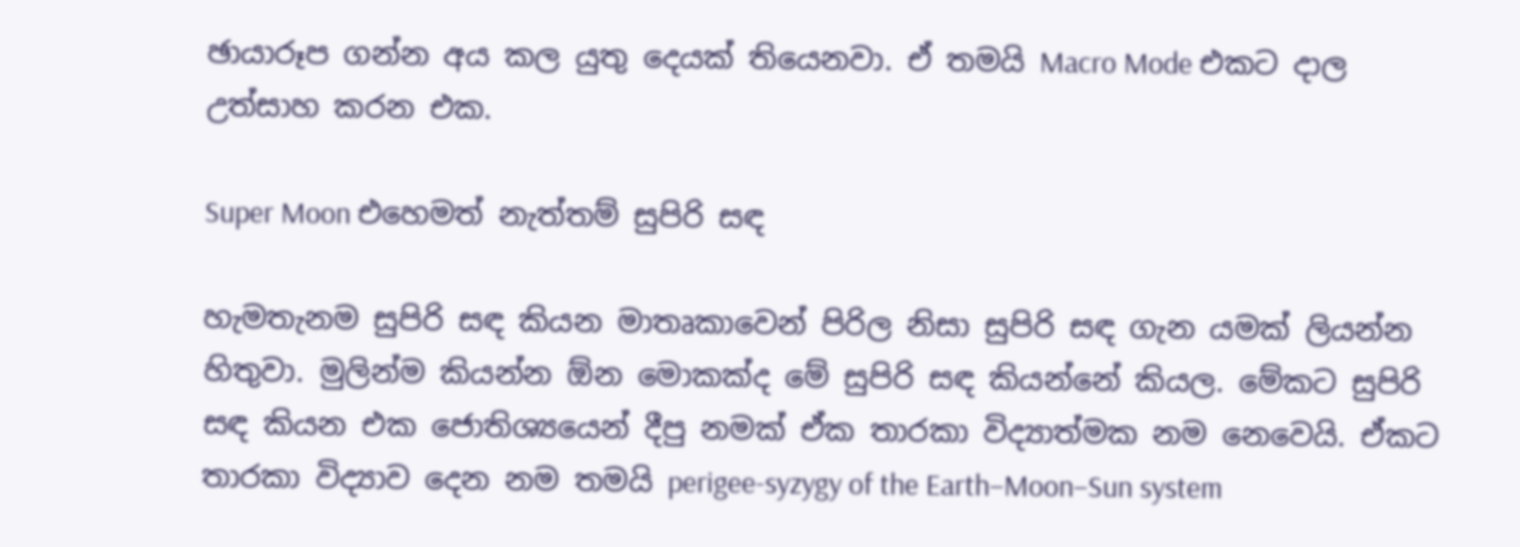ඡායාරූප ගන්න අය කල යුතු දෙයක් තියෙනවා. ඒ තමයි Macro Mode එකට දාල උත්සාහ කරන එක.

Super Moon එහෙමත් නැත්තම් සුපිරි සඳ

හැමතැනම සුපිරි සඳ කියන මාතෘකාවෙන් පිරිල නිසා සුපිරි සඳ ගැන යමක් ලියන්න හිතුවා. මුලින්ම කියන්න ඕන මොකක්ද මේ සුපිරි සඳ කියන්නේ කියල. මේකට සුපිරි සඳ කියන ‍එක ජොතිශ්‍යයෙන් දීපු නමක් ඒක තාරකා විද්‍යාත්මක නම නෙවෙයි. ඒකට තාරකා විද්‍යාව දෙන නම තමයි perigee-syzygy of the Earth–Moon–Sun system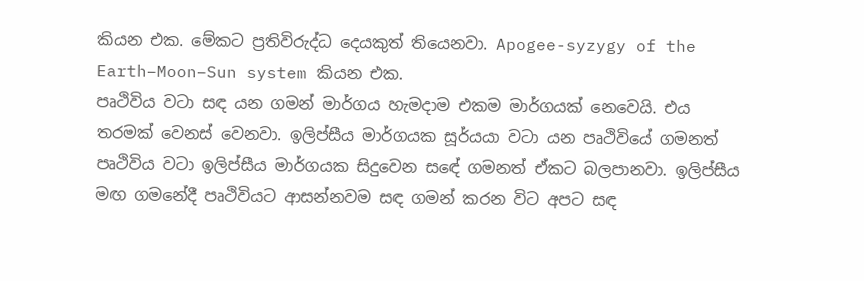කියන එක. මේකට ප්‍රතිවිරුද්ධ දෙයකුත් තියෙනවා. Apogee-syzygy of the Earth–Moon–Sun system කියන එක.
පෘථිවිය වටා සඳ යන ගමන් මාර්ගය හැමදාම එකම මාර්ගයක් නෙවෙයි. එය තරමක් වෙනස් වෙනවා. ඉලිප්සීය මාර්ගයක සූර්යයා වටා යන පෘථිවියේ ගමනත් පෘථිවිය වටා ඉලිප්සීය මාර්ගයක සිදුවෙන සඳේ ගමනත් ඒකට බලපානවා. ඉලිප්සීය ම‍ඟ ගමනේදී පෘථිවියට ආසන්නවම සඳ ගමන් කරන විට අපට සඳ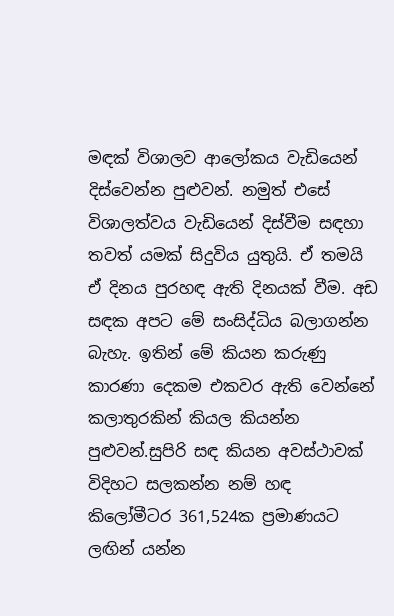මඳක් විශාලව ආලෝකය වැඩියෙන් දිස්වෙන්න පුළුවන්. නමුත් එසේ විශාලත්වය වැඩියෙන් දිස්වීම සඳහා තවත් යමක් සිදුවිය යුතුයි. ඒ තමයි ඒ දිනය පුරහඳ ඇති දිනයක් වීම. අඩ සඳක අපට මේ සංසිද්ධිය බලාගන්න බැහැ. ඉතින් මේ කියන කරුණු කාරණා දෙකම එකවර ඇති වෙන්නේ කලාතුරකින් කියල කියන්න පුළුවන්.සුපිරි සඳ කියන අවස්ථාවක් විදිහට සලකන්න නම් හඳ කිලෝමීටර 361,524ක ප්‍රමාණයට ලඟින් යන්න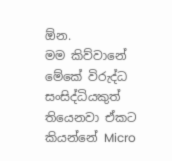ඕන.
මම කිව්වානේ මේකේ විරුද්ධ සංසිද්ධියකුත් තියෙනවා ඒකට කියන්නේ Micro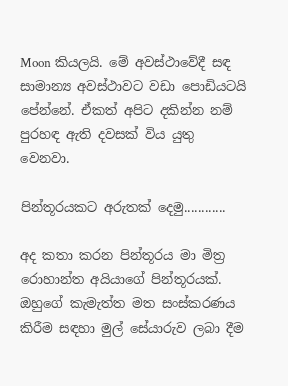Moon කියලයි. මේ අවස්ථාවේදී සඳ සාමාන්‍ය අවස්ථාවට වඩා පොඩියටයි පේන්නේ. ඒකත් අපිට දකින්න නම් පුරහඳ ඇති දවසක් විය යුතු වෙනවා.

පින්තූරයකට අරුතක් දෙමු............

අද කතා කරන පින්තූරය මා මිත්‍ර රොහාන්ත අයියාගේ පින්තූරයක්. ඔහුගේ කැමැත්ත මත සංස්කරණය කිරීම සඳහා මුල් සේයාරුව ලබා දීම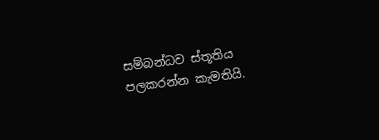සම්බන්ධව ස්තූතිය පලකරන්න කැමතියි.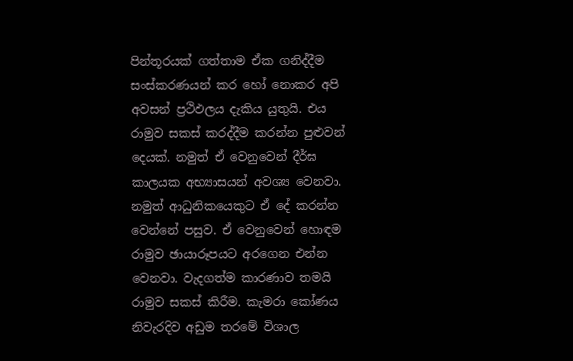පින්තූරයක් ගත්තාම ඒක ගනිද්දීම සංස්කරණයන් කර හෝ නොකර අපි අවසන් ප්‍රථිඵලය දැකිය යුතුයි. එය රාමුව සකස් කරද්දීම කරන්න පුළුවන් දෙයක්. නමුත් ඒ වෙනුවෙන් දීර්ඝ කාලයක අභ්‍යාසයන් අවශ්‍ය වෙනවා. නමුත් ආධුනිකයෙකුට ඒ දේ කරන්න වෙන්නේ පසුව. ඒ වෙනුවෙන් හොඳම රාමුව ඡායාරූපයට අරගෙන එන්න වෙනවා. වැදගත්ම කාරණාව තමයි රාමුව සකස් කිරීම. කැමරා කෝණය නිවැරදිව අඩුම තරමේ විශාල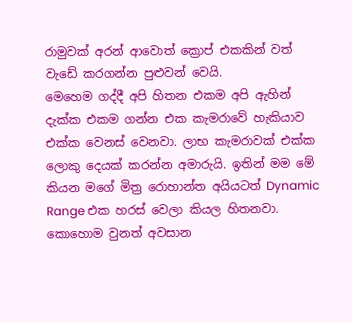රාමුවක් අරන් ආවොත් ක්‍රොප් එකකින් වත් වැඩේ කරගන්න පුළුවන් වෙයි.
මෙහෙම ගද්දී අපි හිතන එකම අපි ඇහින් දැක්ක එකම ගන්න එක කැමරාවේ හැකියාව එක්ක වෙනස් වෙනවා. ලාභ කැමරාවක් එක්ක ලොකු දෙයක් කරන්න අමාරුයි. ඉතින් මම මේ කියන මගේ මිත්‍ර රොහාන්ත අයියටත් Dynamic Range එක හරස් වෙලා කියල හිතනවා. කොහොම වුනත් අවසාන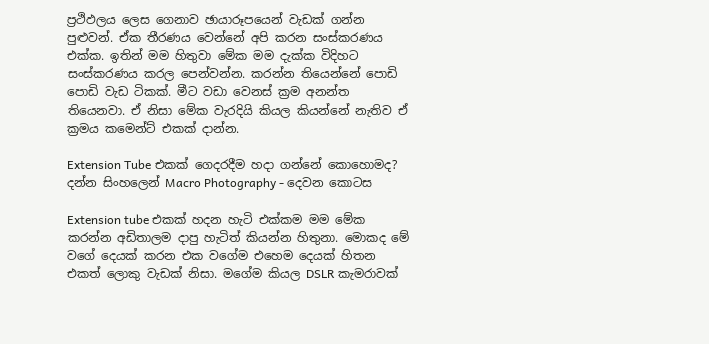ප්‍රථිඵලය ලෙස ගෙනාව ඡායාරූපයෙන් වැඩක් ගන්න පුළුවන්. ඒක තීරණය වෙන්නේ අපි කරන සංස්කරණය එක්ක. ඉතින් මම හිතුවා මේක මම දැක්ක විදිහට සංස්කරණය කරල පෙන්වන්න. කරන්න තියෙන්නේ පොඩි පොඩි වැඩ ටිකක්. මීට වඩා වෙනස් ක්‍රම අනන්ත තියෙනවා. ඒ නිසා මේක වැරදියි කියල කියන්නේ නැතිව ඒ ක්‍රමය කමෙන්ට් එකක් දාන්න.

Extension Tube එකක් ගෙදරදීම හදා ගන්නේ කොහොමද? දන්න සිංහලෙන් Macro Photography - දෙවන කොටස

Extension tube එකක් හදන හැටි එක්කම මම මේක කරන්න අඩිතාලම දාපු හැටිත් කියන්න හිතුනා. මොකද මේ වගේ දෙයක් කරන එක වගේම එහෙම දෙයක් හිතන එකත් ලොකු වැඩක් නිසා. මගේම කියල DSLR කැමරාවක්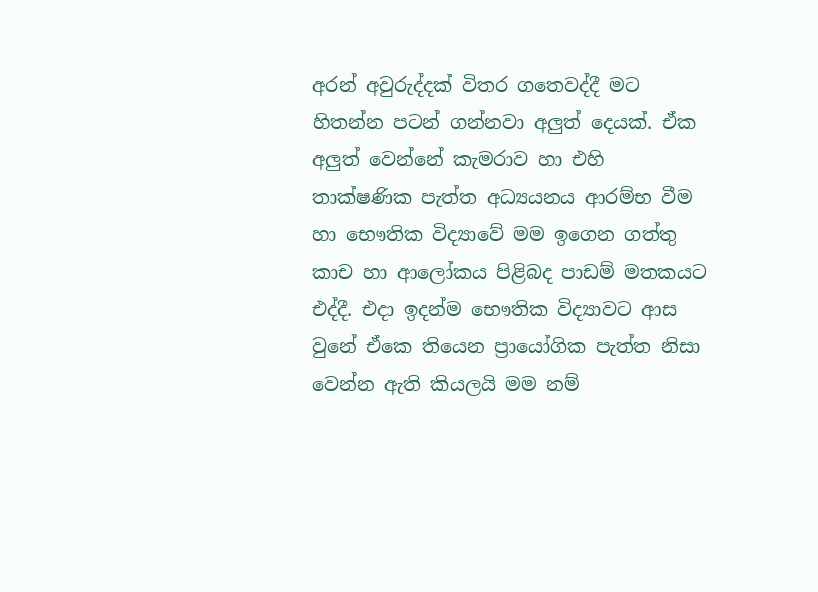අරන් අවුරුද්දක් විතර ගතෙවද්දී මට හිතන්න පටන් ගන්නවා අලුත් දෙයක්. ඒක අලුත් වෙන්නේ කැමරාව හා එහි තාක්ෂණික පැත්ත අධ්‍යයනය ආරම්භ වීම හා භෞතික විද්‍යාවේ මම ඉගෙන ගත්තු කාච හා ආලෝකය පිළිබද පාඩම් මතකයට එද්දී. එදා ඉදන්ම භෞතික විද්‍යාවට ආස වුනේ ඒකෙ තියෙන ප්‍රායෝගික පැත්ත නිසා වෙන්න ඇති කියලයි මම නම්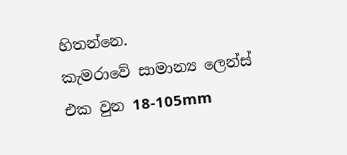හිතන්නෙ.
කැමරාවේ සාමාන්‍ය ලෙන්ස් එක වුන 18-105mm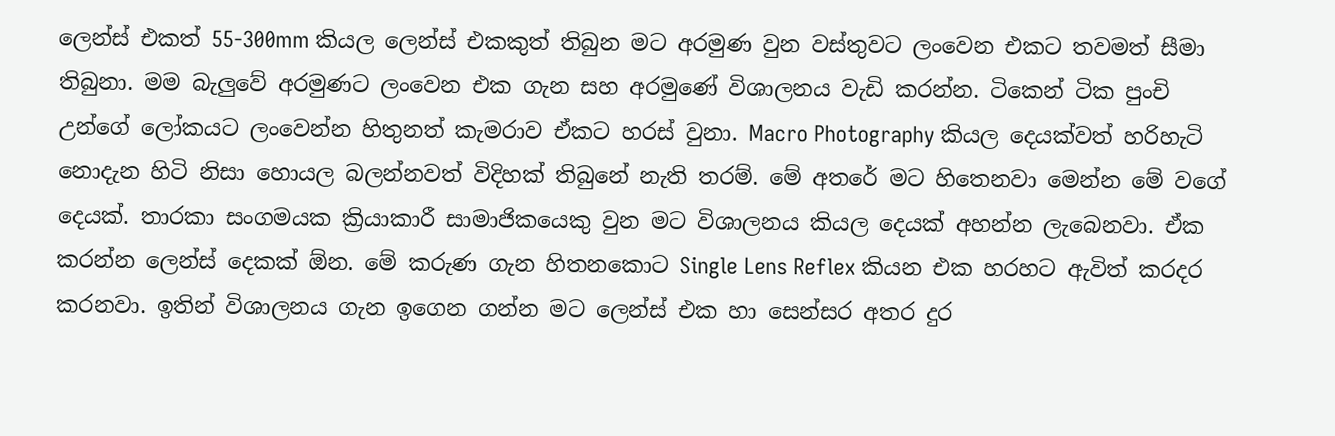ලෙන්ස් එකත් 55-300mm කියල ලෙන්ස් එකකුත් තිබුන මට අරමුණ වුන වස්තුවට ලංවෙන එකට තවමත් සීමා තිබුනා. මම බැලුවේ අරමුණට ලංවෙන එක ගැන සහ අරමුණේ විශාලනය වැඩි කරන්න. ටිකෙන් ටික පුංචි උන්ගේ ලෝකයට ලංවෙන්න හිතුනත් කැමරාව ඒකට හරස් වුනා. Macro Photography කියල දෙයක්වත් හරිහැටි නොදැන හිටි නිසා හොයල බලන්නවත් විදිහක් තිබුනේ නැති තරම්. මේ අතරේ මට හිතෙනවා මෙන්න මේ වගේ දෙයක්. තාරකා සංගමයක ක්‍රියාකාරී සාමාජිකයෙකු වුන මට විශාලනය කියල දෙයක් අහන්න ලැබෙනවා. ඒක කරන්න ලෙන්ස් දෙකක් ඕන. මේ කරුණ ගැන හිතනකොට Single Lens Reflex කියන එක හරහට ඇවිත් කරදර කරනවා. ඉතින් විශාලනය ගැන ඉගෙන ගන්න මට ලෙන්ස් එක හා සෙන්සර අතර දුර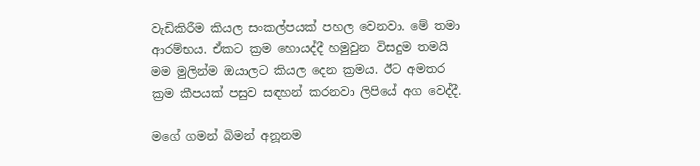වැඩිකිරීම කියල සංකල්පයක් පහල වෙනවා. මේ තමා ආරම්භය. ඒකට ක්‍රම හොයද්දී හමුවුන විසදුම තමයි මම මුලින්ම ඔයාලට කියල දෙන ක්‍රමය. ඊට අමතර ක්‍රම කීපයක් පසුව සඳහන් කරනවා ලිපියේ අග වෙද්දී.

මගේ ගමන් බිමන් අනූනම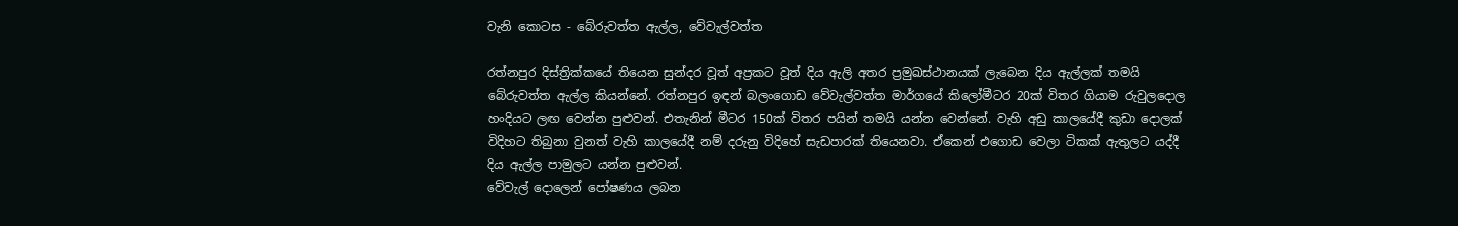වැනි කොටස - බේරුවත්ත ඇල්ල, වේවැල්වත්ත

රත්නපුර දිස්ත්‍රික්කයේ තියෙන සුන්දර වූත් අප්‍රකට වූත් දිය ඇලි අතර ප්‍රමුඛස්ථානයක් ලැබෙන දිය ඇල්ලක් තමයි බේරුවත්ත ඇල්ල කියන්නේ. රත්නපුර ඉඳන් බලංගොඩ වේවැල්වත්ත මාර්ගයේ කිලෝමීටර 20ක් විතර ගියාම රුවුලදොල හංදියට ලඟ වෙන්න පුළුවන්. එතැනින් මීටර 150ක් විතර පයින් තමයි යන්න වෙන්නේ. වැහි අඩු කාලයේදී කුඩා දොලක් විදිහට තිබුනා වුනත් වැහි කාලයේදී නම් දරුනු විදිහේ සැඩපාරක් තියෙනවා. ඒකෙන් එගොඩ වෙලා ටිකක් ඇතුලට යද්දී දිය ඇල්ල පාමුලට යන්න පුළුවන්.
වේවැල් දොලෙන් පෝෂණය ලබන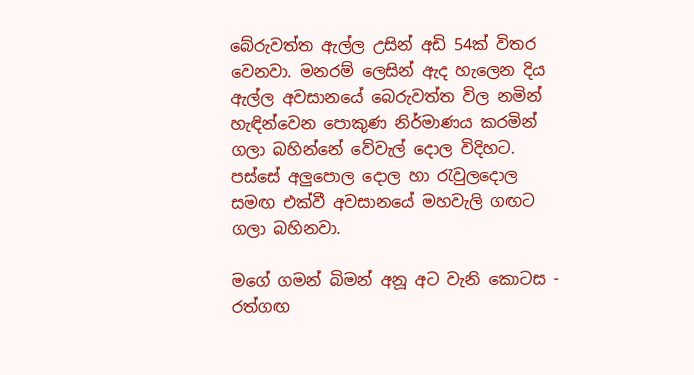බේරුවත්ත ඇල්ල උසින් අඩි 54ක් විතර වෙනවා. මනරම් ලෙසින් ඇද හැලෙන දිය ඇල්ල අවසානයේ බෙරුවත්ත විල නමින් හැඳින්වෙන පොකුණ නිර්මාණය කරමින් ගලා බහින්නේ වේවැල් දොල විදිහට. පස්සේ අලුපොල දොල හා රැවුලදොල සමඟ එක්වී අවසානයේ මහවැලි ගඟට ගලා බහිනවා.

ම‍ගේ ගමන් බිමන් අනූ අට වැනි කොටස - රත්ගඟ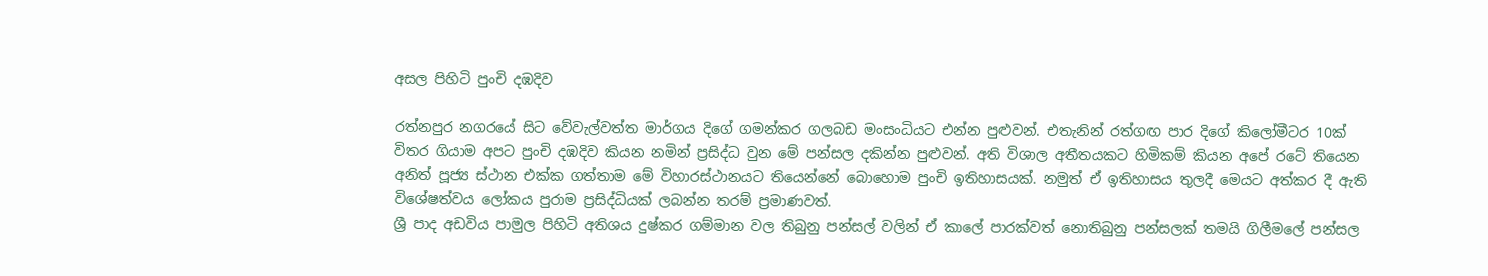අසල පිහිටි පුංචි දඹදිව

රත්නපුර නගරයේ සිට වේවැල්වත්ත මාර්ගය දිගේ ගමන්කර ගලබඩ මංසංධියට එන්න පුළුවන්. එතැනින් රත්ගඟ පාර දිගේ කිලෝමීටර 10ක් විතර ගියාම අපට පුංචි දඹදිව කියන නමින් ප්‍රසිද්ධ වුන මේ පන්සල දකින්න පුළුවන්. අති විශාල අතීතයකට හිමිකම් කියන අපේ රටේ තියෙන අනිත් පූජ්‍ය ස්ථාන එක්ක ගත්තාම මේ විහාරස්ථානයට තියෙන්නේ බොහොම පුංචි ඉතිහාසයක්. නමුත් ඒ ඉතිහාසය තුලදී මෙයට අත්කර දී ඇති විශේෂත්වය ලෝකය පුරාම ප්‍රසිද්ධියක් ලබන්න තරම් ප්‍රමාණවත්.
ශ්‍රී පාද අඩවිය පාමුල පිහිටි අතිශය දුෂ්කර ගම්මාන වල තිබුනු පන්සල් වලින් ඒ කාලේ පාරක්වත් නොතිබුනු පන්සලක් තමයි ගිලීමලේ පන්සල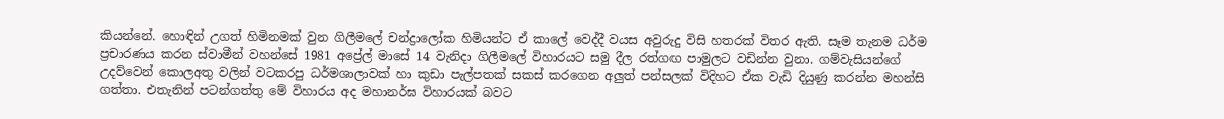කියන්නේ. හොඳින් උගත් හිමිනමක් වුන ගිලීමලේ චන්ද්‍රාලෝක හිමියන්ට ඒ කාලේ වෙද්දී වයස අවුරුදු විසි හතරක් විතර ඇති. සෑම තැනම ධර්ම ප්‍රචාරණය කරන ස්වාමීන් වහන්සේ 1981 අප්‍රේල් මාසේ 14 වැනිදා ගිලීමලේ විහාරයට සමු දීල රත්ගඟ පාමුලට වඩින්න වුනා. ගම්වැසියන්ගේ උදව්වෙන් කොලඅතු වලින් වටකරපු ධර්මශාලාවක් හා කුඩා පැල්පතක් සකස් කරගෙන අලුත් පන්සලක් විදිහට ඒක වැඩි දියුණු කරන්න මහන්සි ගත්තා. එතැනින් පටන්ගත්තු මේ විහාරය අද මහානර්ඝ විහාරයක් බවට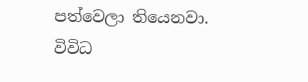පත්වෙලා තියෙනවා. විවිධ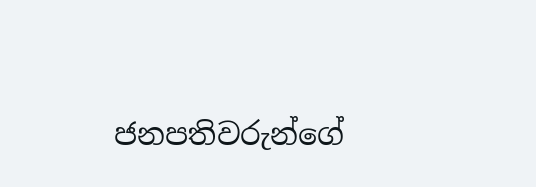ජනපතිවරුන්ගේ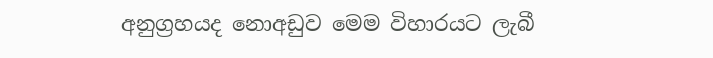අනුග්‍රහයද නොඅඩුව මෙම විහාරයට ලැබී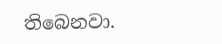තිබෙනවා.